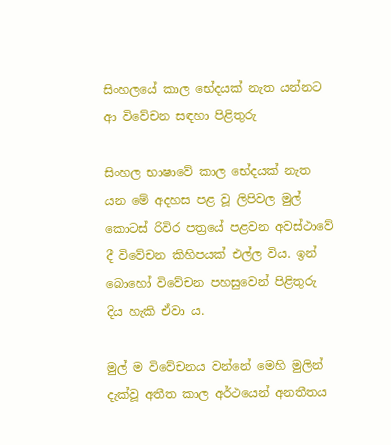සිංහලයේ කාල භේදයක් නැත යන්නට ආ විවේචන සඳහා පිළිතුරු

සිංහල භාෂාවේ කාල භේදයක් නැත යන මේ අදහස පළ වූ ලිපිවල මුල් කොටස් රිවිර පත්‍රයේ පළවන අවස්ථාවේ දී විවේචන කිහිපයක් එල්ල විය. ඉන් බොහෝ විවේචන පහසුවෙන් පිළිතුරු දිය හැකි ඒවා ය.

මුල් ම විවේචනය වන්නේ මෙහි මුලින් දැක්වූ අතීත කාල අර්ථයෙන් අනතීතය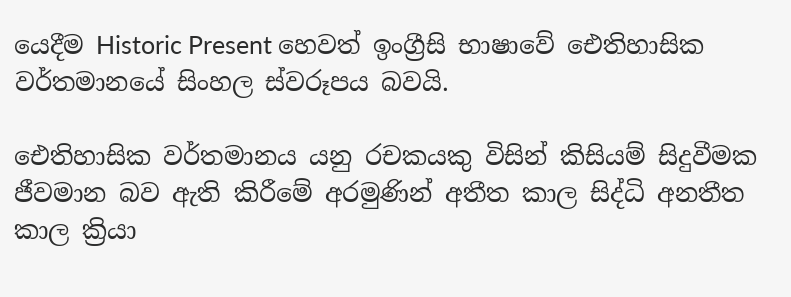යෙදීම Historic Present හෙවත් ඉංග්‍රීසි භාෂාවේ ඓතිහාසික වර්තමානයේ සිංහල ස්වරූපය බවයි.

ඓතිහාසික වර්තමානය යනු රචකයකු විසින් කිසියම් සිදුවීමක ජීවමාන බව ඇති කිරීමේ අරමුණින් අතීත කාල සිද්ධි අනතීත කාල ක්‍රියා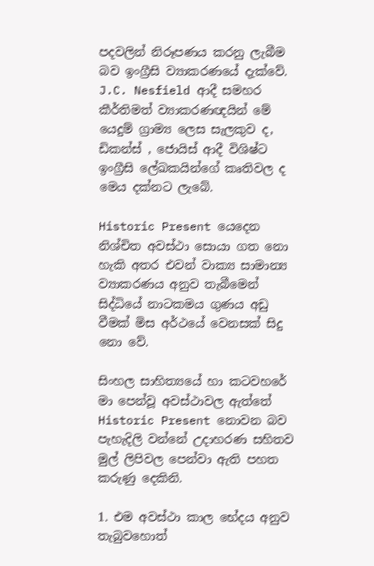පදවලින් නිරූපණය කරනු ලැබීම බව ඉංග්‍රීසි ව්‍යාකරණයේ දැක්වේ. J.C. Nesfield ආදී සමහර කීර්තිමත් ව්‍යාකරණඥයින් මේ යෙදුම් ග්‍රාම්‍ය ලෙස සැලකුව ද, ඩිකන්ස් , ජොයිස් ආදී විශිෂ්ට ඉංග්‍රීසි ලේඛකයින්ගේ කෘතිවල ද මෙය දක්නට ලැබේ.

Historic Present යෙදෙන නිශ්චිත අවස්ථා සොයා ගත නො හැකි අතර එවන් වාක්‍ය සාමාන්‍ය ව්‍යාකරණය අනුව තැබීමෙන් සිද්ධියේ නාටකමය ගුණය අඩු වීමක් මිස අර්ථයේ වෙනසක් සිදු නො වේ.

සිංහල සාහිත්‍යයේ හා කටවහරේ මා පෙන්වූ අවස්ථාවල ඇත්තේ Historic Present නොවන බව පැහැදිලි වන්නේ උදාහරණ සහිතව මුල් ලිපිවල පෙන්වා ඇති පහත කරුණු දෙකිනි.

1. එම අවස්ථා කාල භේදය අනුව තැබුවහොත්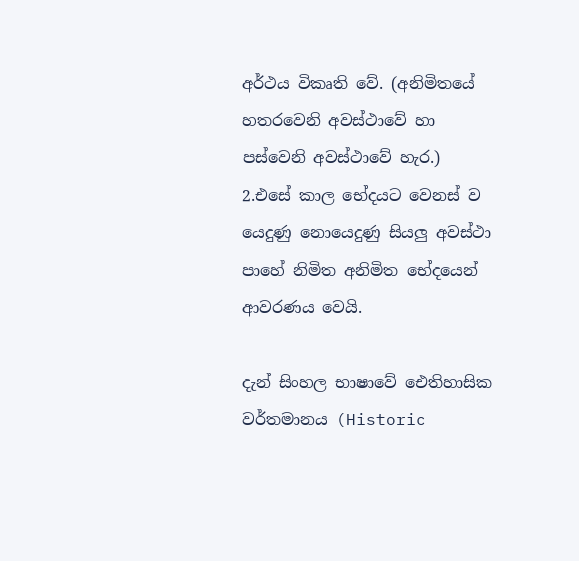අර්ථය විකෘති වේ. (අනිමිතයේ හතරවෙනි අවස්ථාවේ හා පස්වෙනි අවස්ථාවේ හැර.)
2.එසේ කාල භේදයට වෙනස් ව යෙදුණු නොයෙදුණු සියලු අවස්ථා පාහේ නිමිත අනිමිත භේදයෙන් ආවරණය වෙයි.

දැන් සිංහල භාෂාවේ ඓතිහාසික වර්තමානය (Historic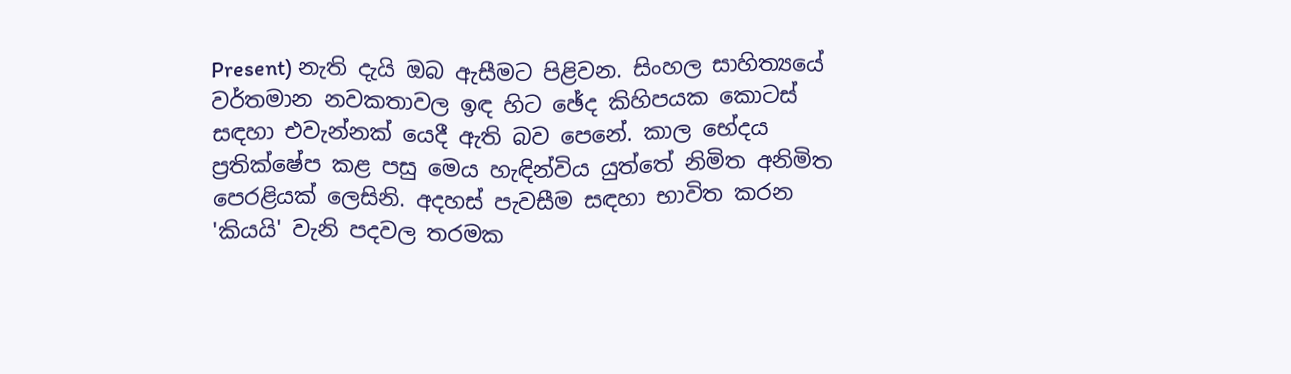Present) නැති දැයි ඔබ ඇසීමට පිළිවන. සිංහල සාහිත්‍යයේ වර්තමාන නවකතාවල ඉඳ හිට ඡේද කිහිපයක කොටස් සඳහා එවැන්නක් යෙදී ඇති බව පෙනේ. කාල භේදය ප්‍රතික්ෂේප කළ පසු මෙය හැඳින්විය යුත්තේ නිමිත අනිමිත පෙරළියක් ලෙසිනි. අදහස් පැවසීම සඳහා භාවිත කරන 'කියයි' වැනි පදවල තරමක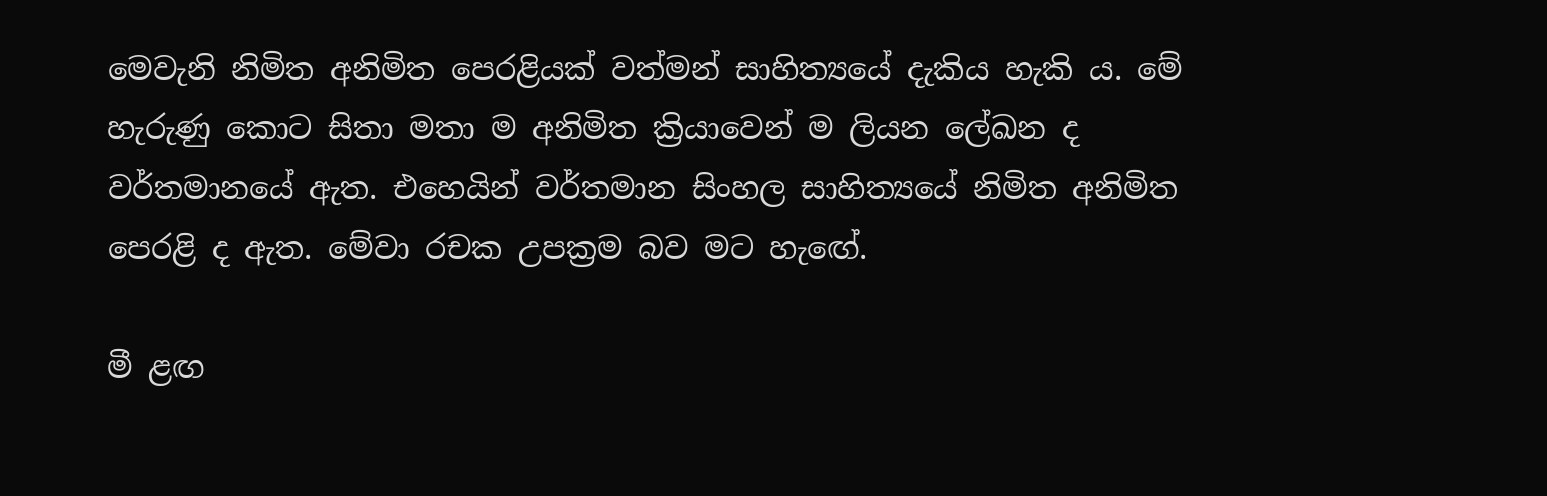මෙවැනි නිමිත අනිමිත පෙරළියක් වත්මන් සාහිත්‍යයේ දැකිය හැකි ය. මේ හැරුණු කොට සිතා මතා ම අනිමිත ක්‍රියාවෙන් ම ලියන ලේඛන ද වර්තමානයේ ඇත. එහෙයින් වර්තමාන සිංහල සාහිත්‍යයේ නිමිත අනිමිත පෙරළි ද ඇත. මේවා රචක උපක්‍රම බව මට හැඟේ.

මී ළඟ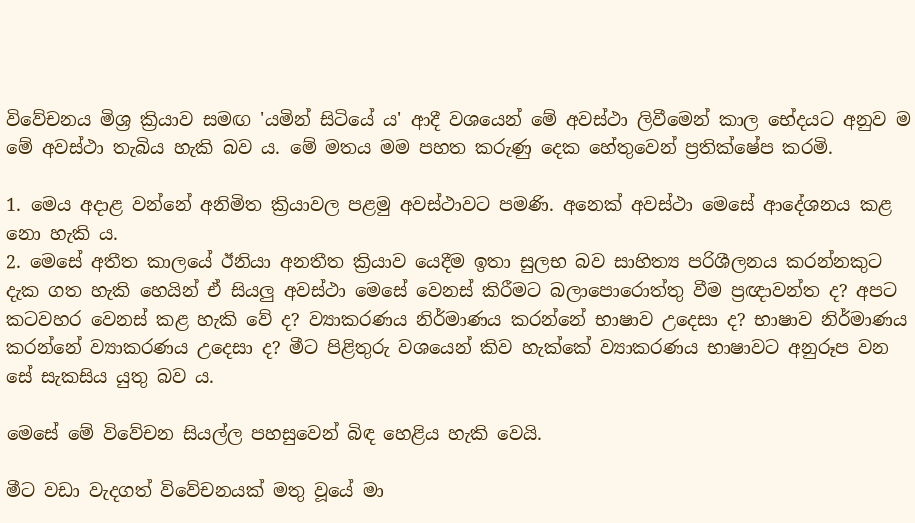විවේචනය මිශ්‍ර ක්‍රියාව සමඟ 'යමින් සිටියේ ය' ආදී වශයෙන් මේ අවස්ථා ලිවීමෙන් කාල භේදයට අනුව ම මේ අවස්ථා තැබිය හැකි බව ය. මේ මතය මම පහත කරුණු දෙක හේතුවෙන් ප්‍රතික්ෂේප කරමි.

1. මෙය අදාළ වන්නේ අනිමිත ක්‍රියාවල පළමු අවස්ථාවට පමණි. අනෙක් අවස්ථා මෙසේ ආදේශනය කළ නො හැකි ය.
2. මෙසේ අතීත කාලයේ ඊනියා අනතීත ක්‍රියාව යෙදීම ඉතා සුලභ බව සාහිත්‍ය පරිශීලනය කරන්නකුට දැක ගත හැකි හෙයින් ඒ සියලු අවස්ථා මෙසේ වෙනස් කිරීමට බලාපොරොත්තු වීම ප්‍රඥාවන්ත ද? අපට කටවහර වෙනස් කළ හැකි වේ ද? ව්‍යාකරණය නිර්මාණය කරන්නේ භාෂාව උදෙසා ද? භාෂාව නිර්මාණය කරන්නේ ව්‍යාකරණය උදෙසා ද? මීට පිළිතුරු වශයෙන් කිව හැක්කේ ව්‍යාකරණය භාෂාවට අනුරූප වන සේ සැකසිය යුතු බව ය.

මෙසේ මේ විවේචන සියල්ල පහසුවෙන් බිඳ හෙළිය හැකි වෙයි.

මීට වඩා වැදගත් විවේචනයක් මතු වූයේ මා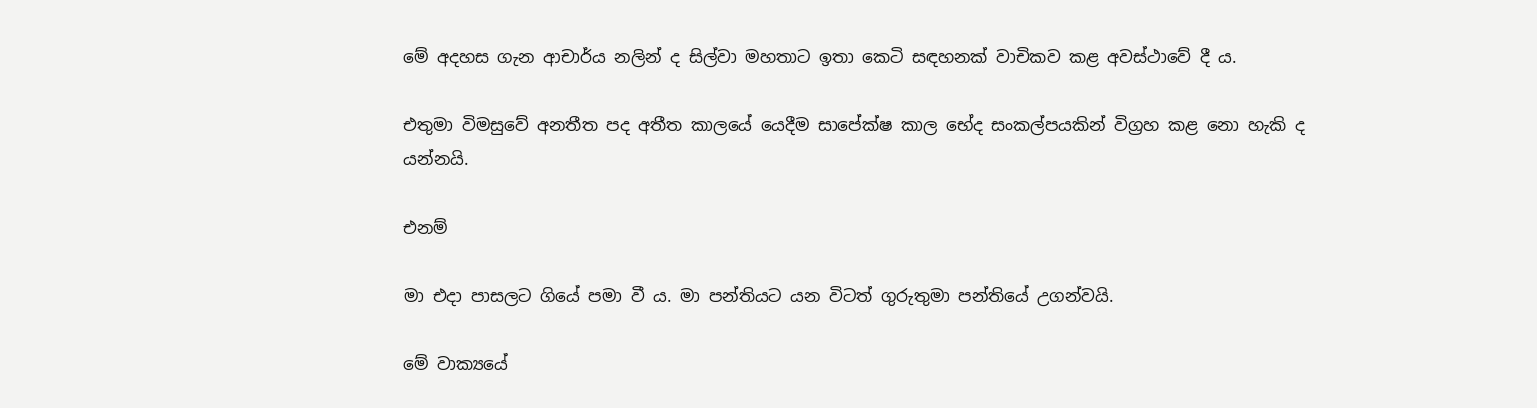මේ අදහස ගැන ආචාර්ය නලින් ද සිල්වා මහතාට ඉතා කෙටි සඳහනක් වාචිකව කළ අවස්ථාවේ දී ය.

එතුමා විමසුවේ අනතීත පද අතීත කාලයේ යෙදීම සාපේක්ෂ කාල භේද සංකල්පයකින් විග්‍රහ කළ නො හැකි ද යන්නයි.

එනම්

මා එදා පාසලට ගියේ පමා වී ය. මා පන්තියට යන විටත් ගුරුතුමා පන්තියේ උගන්වයි.

මේ වාක්‍යයේ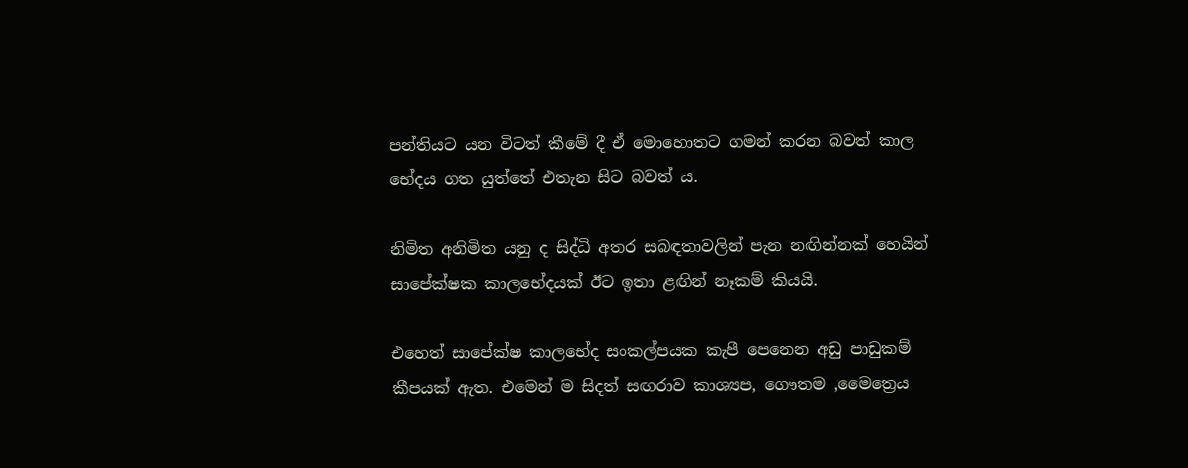පන්තියට යන විටත් කීමේ දී ඒ මොහොතට ගමන් කරන බවත් කාල භේදය ගත යුත්තේ එතැන සිට බවත් ය.

නිමිත අනිමිත යනු ද සිද්ධි අතර සබඳතාවලින් පැන නඟින්නක් හෙයින් සාපේක්ෂක කාලභේදයක් ඊට ඉතා ළඟින් නෑකම් කියයි.

එහෙත් සාපේක්ෂ කාලභේද සංකල්පයක කැපී පෙනෙන අඩු පාඩුකම් කීපයක් ඇත. එමෙන් ම සිදත් සඟරාව කාශ්‍යප, ගෞතම ,මෛත්‍රෙය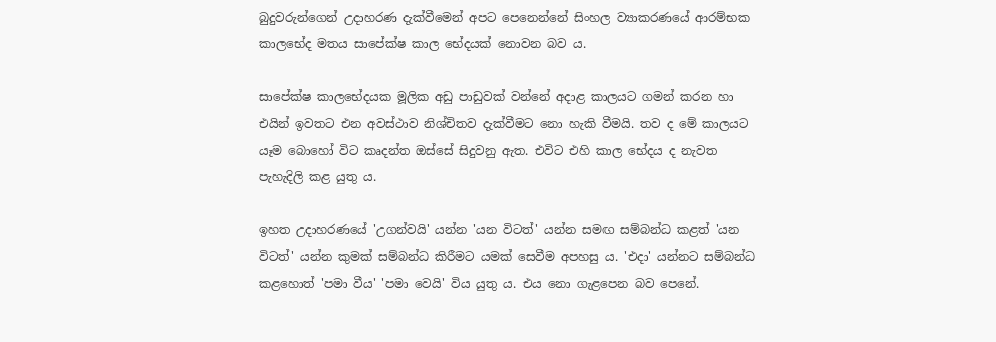බුදුවරුන්ගෙන් උදාහරණ දැක්වීමෙන් අපට පෙනෙන්නේ සිංහල ව්‍යාකරණයේ ආරම්භක කාලභේද මතය සාපේක්ෂ කාල භේදයක් නොවන බව ය.

සාපේක්ෂ කාලභේදයක මූලික අඩු පාඩුවක් වන්නේ අදාළ කාලයට ගමන් කරන හා එයින් ඉවතට එන අවස්ථාව නිශ්චිතව දැක්වීමට නො හැකි වීමයි. තව ද මේ කාලයට යෑම බොහෝ විට කෘදන්ත ඔස්සේ සිදුවනු ඇත. එවිට එහි කාල භේදය ද නැවත පැහැදිලි කළ යුතු ය.

ඉහත උදාහරණයේ 'උගන්වයි' යන්න 'යන විටත්' යන්න සමඟ සම්බන්ධ කළත් 'යන විටත්' යන්න කුමක් සම්බන්ධ කිරීමට යමක් සෙවීම අපහසු ය. 'එදා' යන්නට සම්බන්ධ කළහොත් 'පමා වීය' 'පමා වෙයි' විය යුතු ය. එය නො ගැළපෙන බව පෙනේ.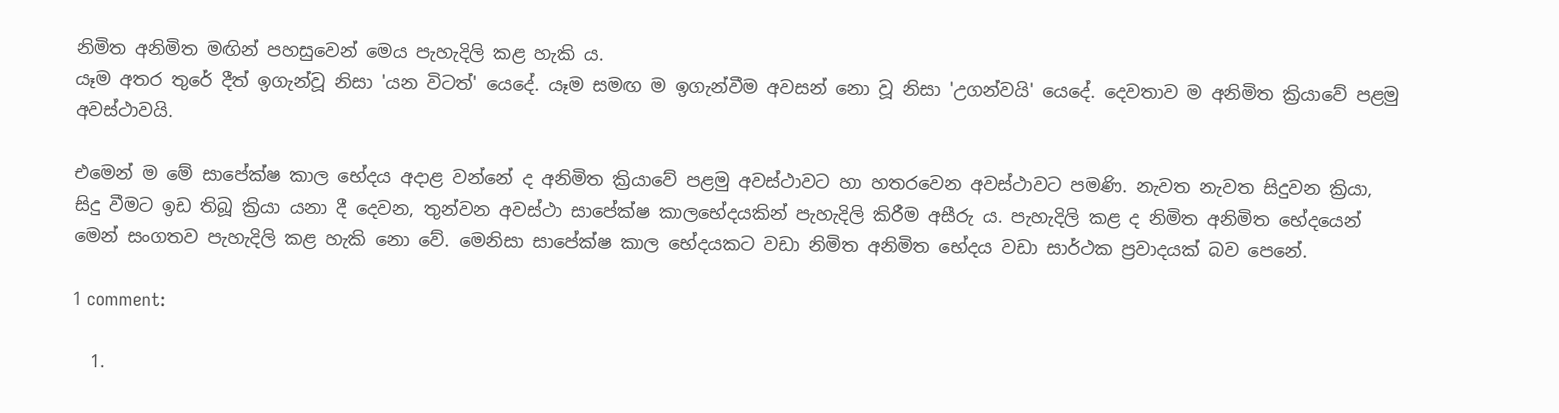නිමිත අනිමිත මඟින් පහසුවෙන් මෙය පැහැදිලි කළ හැකි ය.
යෑම අතර තුරේ දීත් ඉගැන්වූ නිසා 'යන විටත්' යෙදේ. යෑම සමඟ ම ඉගැන්වීම අවසන් නො වූ නිසා 'උගන්වයි' යෙදේ. දෙවතාව ම අනිමිත ක්‍රියාවේ පළමු අවස්ථාවයි.

එමෙන් ම මේ සාපේක්ෂ කාල භේදය අදාළ වන්නේ ද අනිමිත ක්‍රියාවේ පළමු අවස්ථාවට හා හතරවෙන අවස්ථාවට පමණි. නැවත නැවත සිදුවන ක්‍රියා, සිදු වීමට ඉඩ තිබූ ක්‍රියා යනා දී දෙවන, තුන්වන අවස්ථා සාපේක්ෂ කාලභේදයකින් පැහැදිලි කිරීම අසීරු ය. පැහැදිලි කළ ද නිමිත අනිමිත භේදයෙන් මෙන් සංගතව පැහැදිලි කළ හැකි නො වේ. මෙනිසා සාපේක්ෂ කාල භේදයකට වඩා නිමිත අනිමිත භේදය වඩා සාර්ථක ප්‍රවාදයක් බව පෙනේ.

1 comment:

  1.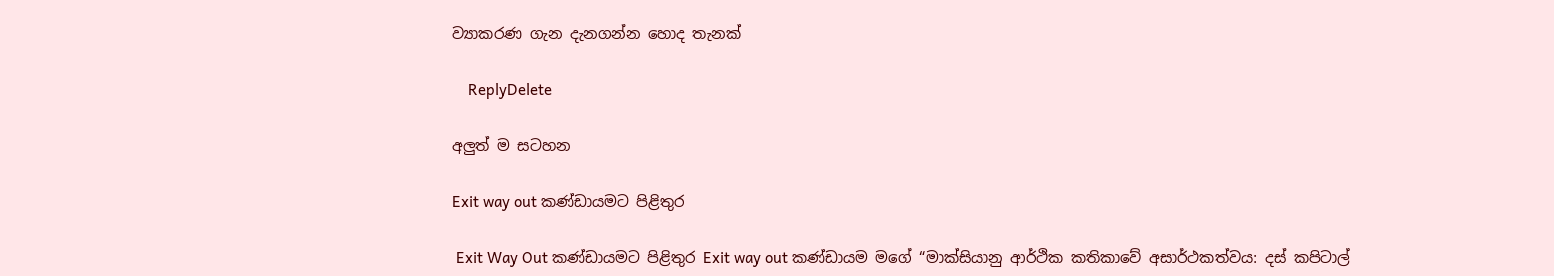ව්‍යාකරණ ගැන දැනගන්න හොද තැනක්

    ReplyDelete

අලුත් ම සටහන

Exit way out කණ්ඩායමට පිළිතුර

 Exit Way Out කණ්ඩායමට පිළිතුර Exit way out කණ්ඩායම මගේ “මාක්සියානු ආර්ථික කතිකාවේ අසාර්ථකත්වය: දස් කපිටාල්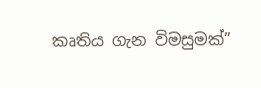කෘතිය ගැන විමසුමක්”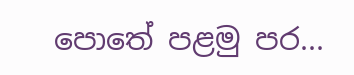පොතේ පළමු පර...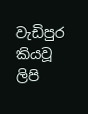වැඩිපුර කියවූ ලිපි